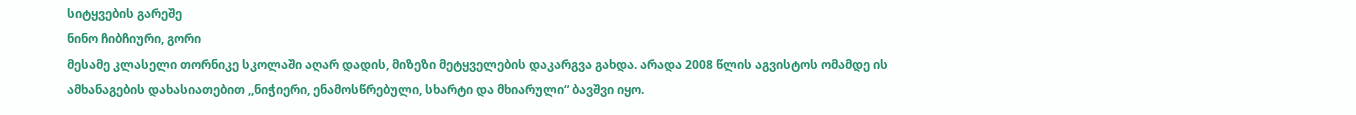სიტყვების გარეშე
ნინო ჩიბჩიური, გორი
მესამე კლასელი თორნიკე სკოლაში აღარ დადის, მიზეზი მეტყველების დაკარგვა გახდა. არადა 2008 წლის აგვისტოს ომამდე ის ამხანაგების დახასიათებით ,,ნიჭიერი, ენამოსწრებული, სხარტი და მხიარული“ ბავშვი იყო.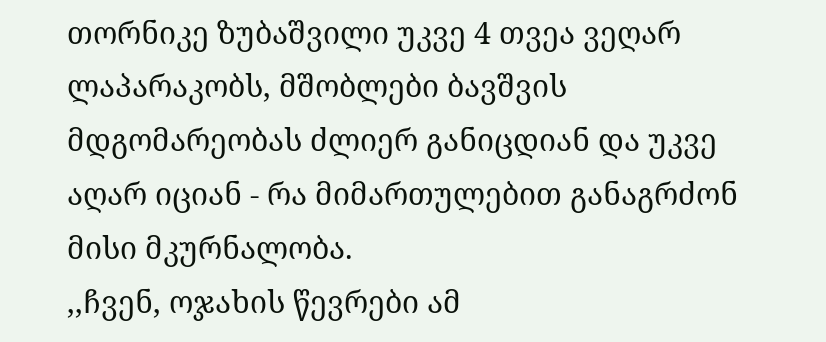თორნიკე ზუბაშვილი უკვე 4 თვეა ვეღარ ლაპარაკობს, მშობლები ბავშვის მდგომარეობას ძლიერ განიცდიან და უკვე აღარ იციან - რა მიმართულებით განაგრძონ მისი მკურნალობა.
,,ჩვენ, ოჯახის წევრები ამ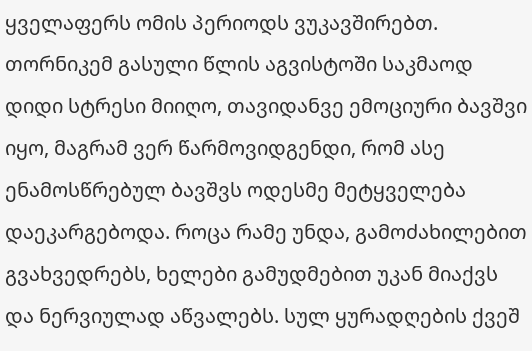ყველაფერს ომის პერიოდს ვუკავშირებთ. თორნიკემ გასული წლის აგვისტოში საკმაოდ დიდი სტრესი მიიღო, თავიდანვე ემოციური ბავშვი იყო, მაგრამ ვერ წარმოვიდგენდი, რომ ასე ენამოსწრებულ ბავშვს ოდესმე მეტყველება დაეკარგებოდა. როცა რამე უნდა, გამოძახილებით გვახვედრებს, ხელები გამუდმებით უკან მიაქვს და ნერვიულად აწვალებს. სულ ყურადღების ქვეშ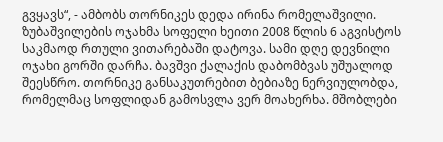გვყავს“, - ამბობს თორნიკეს დედა ირინა რომელაშვილი.
ზუბაშვილების ოჯახმა სოფელი ხეითი 2008 წლის 6 აგვისტოს საკმაოდ რთული ვითარებაში დატოვა. სამი დღე დევნილი ოჯახი გორში დარჩა. ბავშვი ქალაქის დაბომბვას უშუალოდ შეესწრო. თორნიკე განსაკუთრებით ბებიაზე ნერვიულობდა, რომელმაც სოფლიდან გამოსვლა ვერ მოახერხა. მშობლები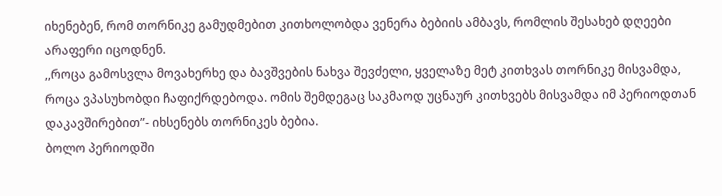იხენებენ, რომ თორნიკე გამუდმებით კითხოლობდა ვენერა ბებიის ამბავს, რომლის შესახებ დღეები არაფერი იცოდნენ.
,,როცა გამოსვლა მოვახერხე და ბავშვების ნახვა შევძელი, ყველაზე მეტ კითხვას თორნიკე მისვამდა, როცა ვპასუხობდი ჩაფიქრდებოდა. ომის შემდეგაც საკმაოდ უცნაურ კითხვებს მისვამდა იმ პერიოდთან დაკავშირებით”- იხსენებს თორნიკეს ბებია.
ბოლო პერიოდში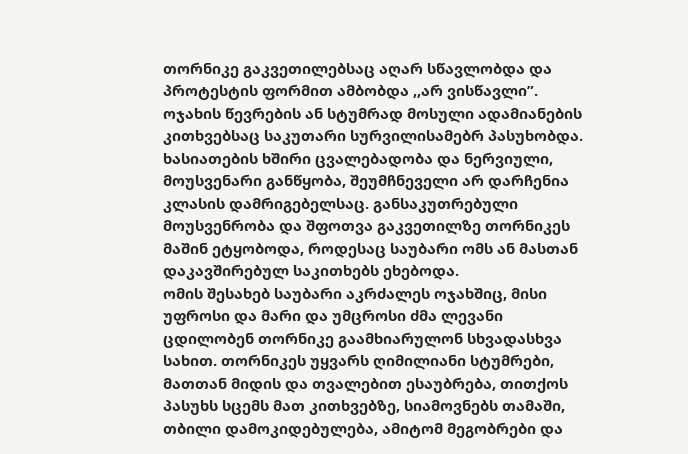თორნიკე გაკვეთილებსაც აღარ სწავლობდა და პროტესტის ფორმით ამბობდა ,,არ ვისწავლი”. ოჯახის წევრების ან სტუმრად მოსული ადამიანების კითხვებსაც საკუთარი სურვილისამებრ პასუხობდა.
ხასიათების ხშირი ცვალებადობა და ნერვიული, მოუსვენარი განწყობა, შეუმჩნეველი არ დარჩენია კლასის დამრიგებელსაც. განსაკუთრებული მოუსვენრობა და შფოთვა გაკვეთილზე თორნიკეს მაშინ ეტყობოდა, როდესაც საუბარი ომს ან მასთან დაკავშირებულ საკითხებს ეხებოდა.
ომის შესახებ საუბარი აკრძალეს ოჯახშიც, მისი უფროსი და მარი და უმცროსი ძმა ლევანი ცდილობენ თორნიკე გაამხიარულონ სხვადასხვა სახით. თორნიკეს უყვარს ღიმილიანი სტუმრები, მათთან მიდის და თვალებით ესაუბრება, თითქოს პასუხს სცემს მათ კითხვებზე, სიამოვნებს თამაში, თბილი დამოკიდებულება, ამიტომ მეგობრები და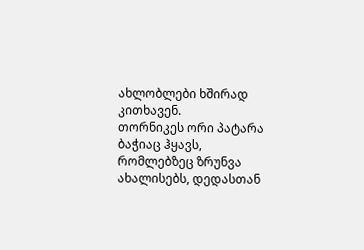ახლობლები ხშირად კითხავენ.
თორნიკეს ორი პატარა ბაჭიაც ჰყავს, რომლებზეც ზრუნვა ახალისებს, დედასთან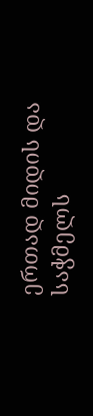ერთად მიდის და საჭმელს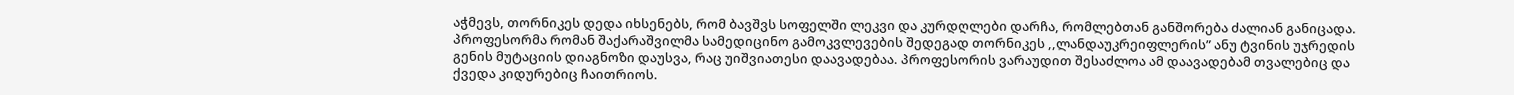აჭმევს, თორნიკეს დედა იხსენებს, რომ ბავშვს სოფელში ლეკვი და კურდღლები დარჩა, რომლებთან განშორება ძალიან განიცადა.
პროფესორმა რომან შაქარაშვილმა სამედიცინო გამოკვლევების შედეგად თორნიკეს ,,ლანდაუკრეიფლერის” ანუ ტვინის უჯრედის გენის მუტაციის დიაგნოზი დაუსვა, რაც უიშვიათესი დაავადებაა. პროფესორის ვარაუდით შესაძლოა ამ დაავადებამ თვალებიც და ქვედა კიდურებიც ჩაითრიოს.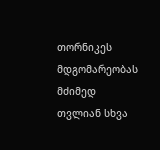თორნიკეს მდგომარეობას მძიმედ თვლიან სხვა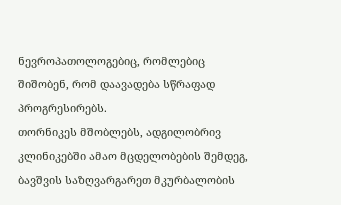ნევროპათოლოგებიც, რომლებიც შიშობენ, რომ დაავადება სწრაფად პროგრესირებს.
თორნიკეს მშობლებს, ადგილობრივ კლინიკებში ამაო მცდელობების შემდეგ, ბავშვის საზღვარგარეთ მკურბალობის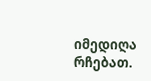იმედიღა რჩებათ.